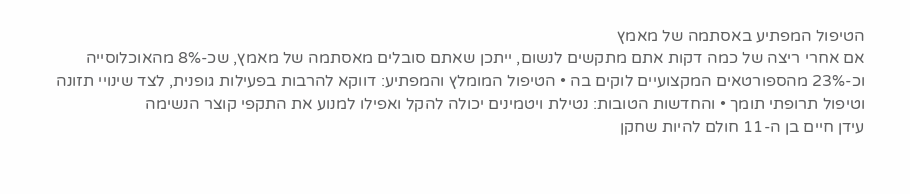הטיפול המפתיע באסתמה של מאמץ
אם אחרי ריצה של כמה דקות אתם מתקשים לנשום, ייתכן שאתם סובלים מאסתמה של מאמץ, שכ-8% מהאוכלוסייה וכ-23% מהספורטאים המקצועיים לוקים בה • הטיפול המומלץ והמפתיע: דווקא להרבות בפעילות גופנית, לצד שינויי תזונה וטיפול תרופתי תומך • והחדשות הטובות: נטילת ויטמינים יכולה להקל ואפילו למנוע את התקפי קוצר הנשימה
עידן חיים בן ה-11 חולם להיות שחקן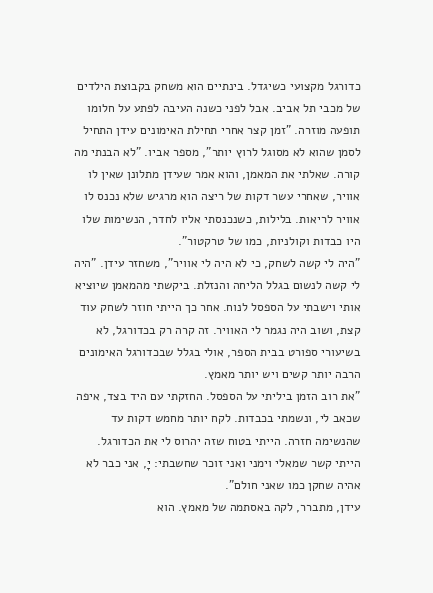כדורגל מקצועי כשיגדל. בינתיים הוא משחק בקבוצת הילדים של מכבי תל אביב. אבל לפני כשנה העיבה לפתע על חלומו תופעה מוזרה. "זמן קצר אחרי תחילת האימונים עידן התחיל לסמן שהוא לא מסוגל לרוץ יותר", מספר אביו. "לא הבנתי מה קורה. שאלתי את המאמן, והוא אמר שעידן מתלונן שאין לו אוויר, שאחרי עשר דקות של ריצה הוא מרגיש שלא נכנס לו אוויר לריאות. בלילות, כשנכנסתי אליו לחדר, הנשימות שלו היו כבדות וקולניות, כמו של טרקטור".
"היה לי קשה לשחק, כי לא היה לי אוויר", משחזר עידן. "היה לי קשה לנשום בגלל הליחה והנזלת. ביקשתי מהמאמן שיוציא אותי וישבתי על הספסל לנוח. אחר כך הייתי חוזר לשחק עוד קצת, ושוב היה נגמר לי האוויר. זה קרה רק בכדורגל, לא בשיעורי ספורט בבית הספר, אולי בגלל שבכדורגל האימונים הרבה יותר קשים ויש יותר מאמץ.
"את רוב הזמן ביליתי על הספסל. החזקתי עם היד בצד, איפה שכאב לי, ונשמתי בכבדות. לקח יותר מחמש דקות עד שהנשימה חזרה. הייתי בטוח שזה יהרוס לי את הכדורגל. הייתי קשר שמאלי וימני ואני זוכר שחשבתי: יָ, אני כבר לא אהיה שחקן כמו שאני חולם".
עידן, מתברר, לקה באסתמה של מאמץ. הוא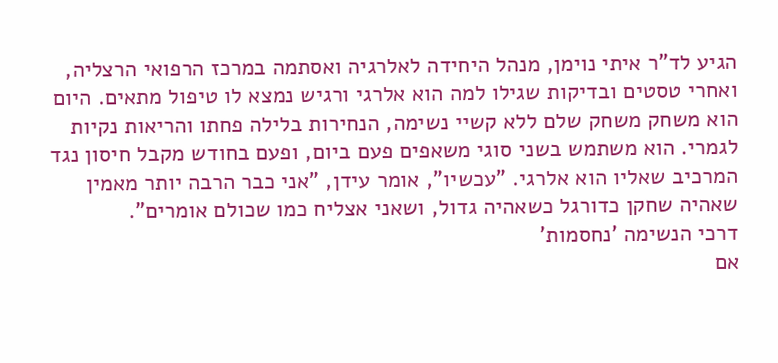הגיע לד"ר איתי נוימן, מנהל היחידה לאלרגיה ואסתמה במרכז הרפואי הרצליה, ואחרי טסטים ובדיקות שגילו למה הוא אלרגי ורגיש נמצא לו טיפול מתאים. היום הוא משחק משחק שלם ללא קשיי נשימה, הנחירות בלילה פחתו והריאות נקיות לגמרי. הוא משתמש בשני סוגי משאפים פעם ביום, ופעם בחודש מקבל חיסון נגד המרכיב שאליו הוא אלרגי. "עכשיו", אומר עידן, "אני כבר הרבה יותר מאמין שאהיה שחקן כדורגל כשאהיה גדול, ושאני אצליח כמו שכולם אומרים".
דרכי הנשימה 'נחסמות'
אם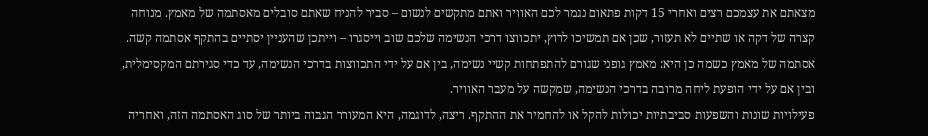מצאתם את עצמכם רצים ואחרי 15 דקות פתאום נגמר לכם האוויר ואתם מתקשים לנשום – סביר להניח שאתם סובלים מאסתמה של מאמץ. מנוחה קצרה של דקה או שתיים לא תעזור, שכן אם תמשיכו לרוץ, יתכווצו דרכי הנשימה שלכם שוב וייסגרו – וייתכן שהעניין יסתיים בהתקף אסתמה קשה.
אסתמה של מאמץ כשמה כן היא: מאמץ גופני שגורם להתפתחות קשיי נשימה, בין אם על ידי התכווצות בדרכי הנשימה, עד כדי סגירתם המקסימלית, ובין אם על ידי הופעת ליחה מרובה בדרכי הנשימה, שמקשה על מעבר האוויר.
פעילויות שונות והשפעות סביבתיות יכולות להקל או להחמיר את ההתקף. ריצה, לדוגמה, היא המעורר הגבוה ביותר של סוג האסתמה הזה, ואחריה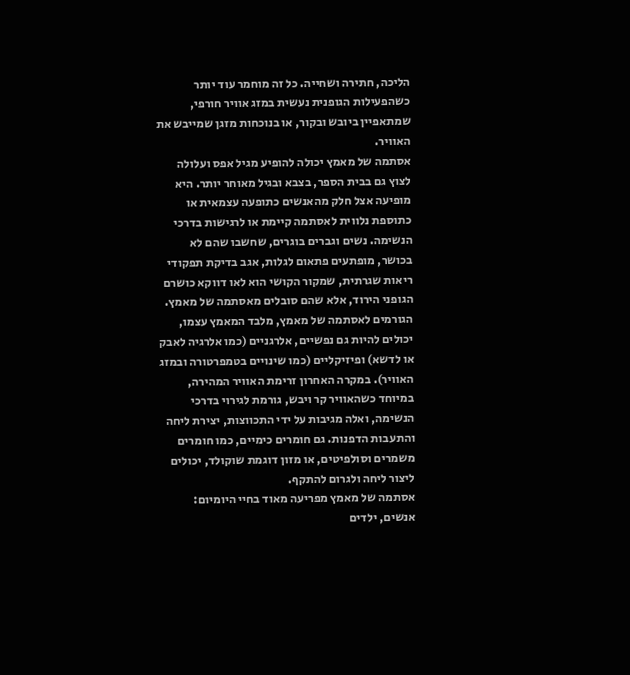הליכה, חתירה ושחייה. כל זה מוחמר עוד יותר כשהפעילות הגופנית נעשית במזג אוויר חורפי, שמתאפיין ביובש ובקור, או בנוכחות מזגן שמייבש את האוויר.
אסתמה של מאמץ יכולה להופיע מגיל אפס ועלולה לצוץ גם בבית הספר, בצבא ובגיל מאוחר יותר. היא מופיעה אצל חלק מהאנשים כתופעה עצמאית או כתוספת נלווית לאסתמה קיימת או לרגישות בדרכי הנשימה. נשים וגברים בוגרים, שחשבו שהם לא בכושר, מופתעים פתאום לגלות, אגב בדיקת תפקודי ריאות שגרתית, שמקור הקושי הוא לאו דווקא כושרם הגופני הירוד, אלא שהם סובלים מאסתמה של מאמץ.
הגורמים לאסתמה של מאמץ, מלבד המאמץ עצמו, יכולים להיות גם נפשיים, אלרגניים (כמו אלרגיה לאבק או לדשא) ופיזיקליים (כמו שינויים בטמפרטורה ובמזג האוויר). במקרה האחרון זרימת האוויר המהירה, במיוחד כשהאוויר קר ויבש, גורמת לגירוי בדרכי הנשימה, ואלה מגיבות על ידי התכווצות, יצירת ליחה והתעבות הדפנות. גם חומרים כימיים, כמו חומרים משמרים וסולפיטים, או מזון דוגמת שוקולד, יכולים ליצור ליחה ולגרום להתקף.
אסתמה של מאמץ מפריעה מאוד בחיי היומיום: אנשים, ילדים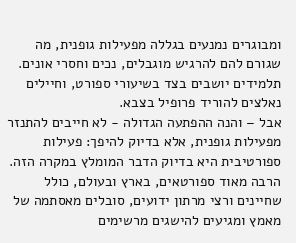ומבוגרים נמנעים בגללה מפעילות גופנית, מה שגורם להם להרגיש מוגבלים, נכים וחסרי אונים. תלמידים יושבים בצד בשיעורי ספורט, וחיילים נאלצים להוריד פרופיל בצבא.
אבל – והנה ההפתעה הגדולה - לא חייבים להתנזר מפעילות גופנית, אלא בדיוק להיפך: פעילות ספורטיבית היא בדיוק הדבר המומלץ במקרה הזה. הרבה מאוד ספורטאים, בארץ ובעולם, כולל שחיינים ורצי מרתון ידועים, סובלים מאסתמה של מאמץ ומגיעים להישגים מרשימים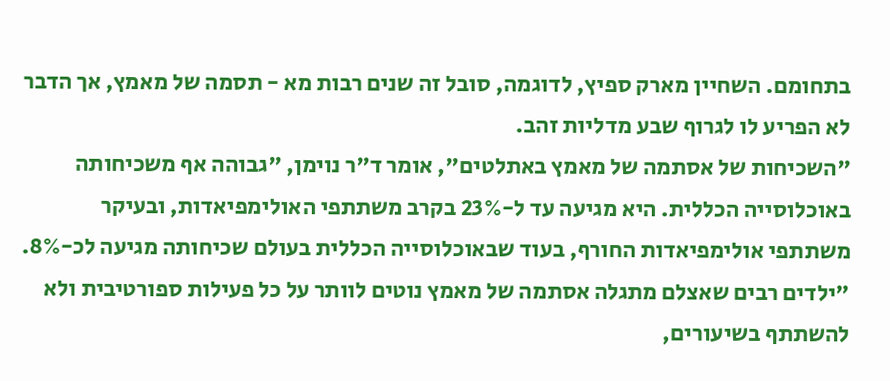בתחומם. השחיין מארק ספיץ, לדוגמה, סובל זה שנים רבות מא - תסמה של מאמץ, אך הדבר לא הפריע לו לגרוף שבע מדליות זהב.
"השכיחות של אסתמה של מאמץ באתלטים", אומר ד"ר נוימן, "גבוהה אף משכיחותה באוכלוסייה הכללית. היא מגיעה עד ל-23% בקרב משתתפי האולימפיאדות, ובעיקר משתתפי אולימפיאדות החורף, בעוד שבאוכלוסייה הכללית בעולם שכיחותה מגיעה לכ-8%.
"ילדים רבים שאצלם מתגלה אסתמה של מאמץ נוטים לוותר על כל פעילות ספורטיבית ולא להשתתף בשיעורים,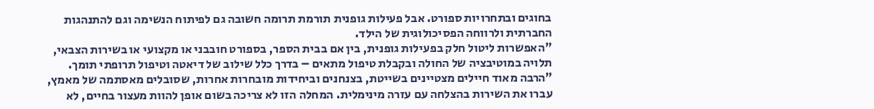בחוגים ובתחרויות ספורט. אבל פעילות גופנית תורמת תרומה חשובה גם לפיתוח הנשימה וגם להתנהגות החברתית ולרווחה הפסיכולוגית של הילד.
"האפשרות ליטול חלק בפעילות גופנית, בין אם בבית הספר, בספורט חובבני או מקצועי או בשירות הצבאי, תלויה במוטיבציה של החולה ובקבלת טיפול מתאים – בדרך כלל שילוב של דיאטה וטיפול תרופתי תומך.
"הרבה מאוד חיילים מצטיינים בשייטת, בצנחנים וביחידות מובחרות אחרות, שסובלים מאסתמה של מאמץ, עברו את השירות בהצלחה עם עזרה מינימלית. המחלה הזו לא צריכה בשום אופן להוות מעצור בחיים, לא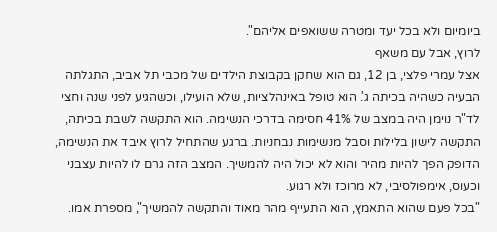ביומיום ולא בכל יעד ומטרה ששואפים אליהם".
לרוץ, אבל עם משאף
אצל עמרי פלצי, בן 12, גם הוא שחקן בקבוצת הילדים של מכבי תל אביב, התגלתה הבעיה כשהיה בכיתה ג'. הוא טופל באינהלציות, שלא הועילו, וכשהגיע לפני שנה וחצי לד"ר נוימן היה במצב של 41% חסימה בדרכי הנשימה. הוא התקשה לשבת בכיתה, התקשה לישון בלילות וסבל מנשימות נבחניות. ברגע שהתחיל לרוץ איבד את הנשימה, הדופק הפך להיות מהיר והוא לא יכול היה להמשיך. המצב הזה גרם לו להיות עצבני וכעוס, אימפולסיבי, לא מרוכז ולא רגוע.
"בכל פעם שהוא התאמץ, הוא התעייף מהר מאוד והתקשה להמשיך", מספרת אמו.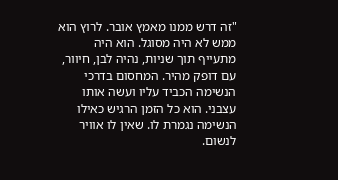"זה דרש ממנו מאמץ אובר. לרוץ הוא ממש לא היה מסוגל. הוא היה מתעייף תוך שניות, נהיה לבן, חיוור, עם דופק מהיר. המחסום בדרכי הנשימה הכביד עליו ועשה אותו עצבני. הוא כל הזמן הרגיש כאילו הנשימה נגמרת לו. שאין לו אוויר לנשום.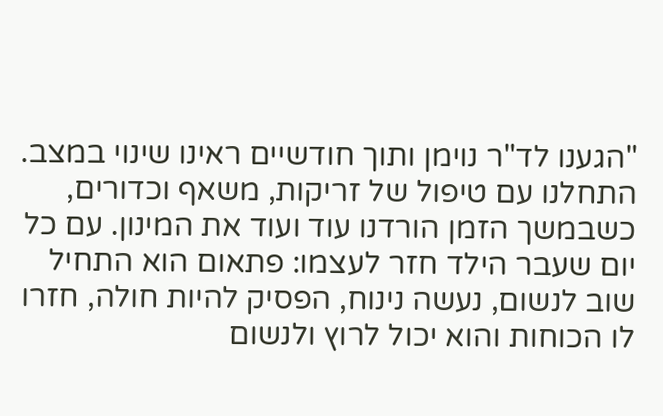"הגענו לד"ר נוימן ותוך חודשיים ראינו שינוי במצב. התחלנו עם טיפול של זריקות, משאף וכדורים, כשבמשך הזמן הורדנו עוד ועוד את המינון. עם כל יום שעבר הילד חזר לעצמו: פתאום הוא התחיל שוב לנשום, נעשה נינוח, הפסיק להיות חולה, חזרו לו הכוחות והוא יכול לרוץ ולנשום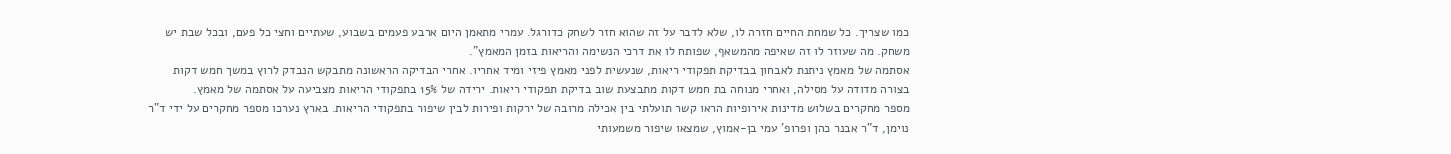כמו שצריך. כל שמחת החיים חזרה לו, שלא לדבר על זה שהוא חזר לשחק כדורגל. עמרי מתאמן היום ארבע פעמים בשבוע, שעתיים וחצי כל פעם, ובכל שבת יש משחק. מה שעוזר לו זה שאיפה מהמשאף, שפותח לו את דרכי הנשימה והריאות בזמן המאמץ".
אסתמה של מאמץ ניתנת לאבחון בבדיקת תפקודי ריאות, שנעשית לפני מאמץ פיזי ומיד אחריו. אחרי הבדיקה הראשונה מתבקש הנבדק לרוץ במשך חמש דקות בצורה מדודה על מסילה, ואחרי מנוחה בת חמש דקות מתבצעת שוב בדיקת תפקודי ריאות. ירידה של 15% בתפקודי הריאות מצביעה על אסתמה של מאמץ.
מספר מחקרים בשלוש מדינות אירופיות הראו קשר תועלתי בין אכילה מרובה של ירקות ופירות לבין שיפור בתפקודי הריאות. בארץ נערכו מספר מחקרים על ידי ד"ר נוימן, ד"ר אבנר כהן ופרופ' עמי בן-אמוץ, שמצאו שיפור משמעותי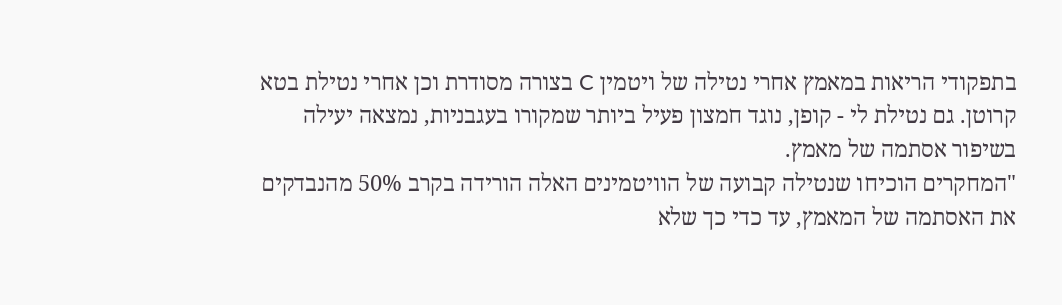בתפקודי הריאות במאמץ אחרי נטילה של ויטמין C בצורה מסודרת וכן אחרי נטילת בטא קרוטן. גם נטילת לי - קופן, נוגד חמצון פעיל ביותר שמקורו בעגבניות, נמצאה יעילה בשיפור אסתמה של מאמץ.
"המחקרים הוכיחו שנטילה קבועה של הוויטמינים האלה הורידה בקרב 50% מהנבדקים את האסתמה של המאמץ, עד כדי כך שלא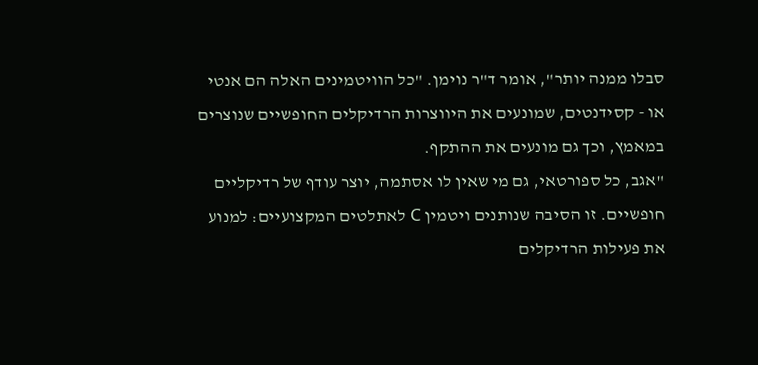סבלו ממנה יותר", אומר ד"ר נוימן. "כל הוויטמינים האלה הם אנטי או - קסידנטים, שמונעים את היווצרות הרדיקלים החופשיים שנוצרים במאמץ, וכך גם מונעים את ההתקף.
"אגב, כל ספורטאי, גם מי שאין לו אסתמה, יוצר עודף של רדיקליים חופשיים. זו הסיבה שנותנים ויטמין C לאתלטים המקצועיים: למנוע את פעילות הרדיקלים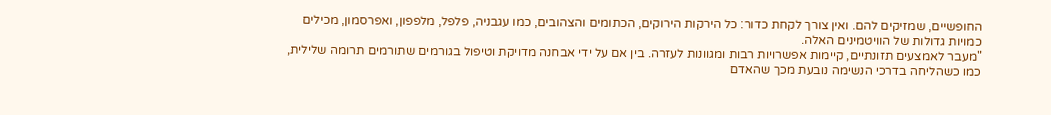החופשיים, שמזיקים להם. ואין צורך לקחת כדור: כל הירקות הירוקים, הכתומים והצהובים, כמו עגבניה, פלפל, מלפפון, ואפרסמון, מכילים כמויות גדולות של הוויטמינים האלה.
"מעבר לאמצעים תזונתיים, קיימות אפשרויות רבות ומגוונות לעזרה. בין אם על ידי אבחנה מדויקת וטיפול בגורמים שתורמים תרומה שלילית, כמו כשהליחה בדרכי הנשימה נובעת מכך שהאדם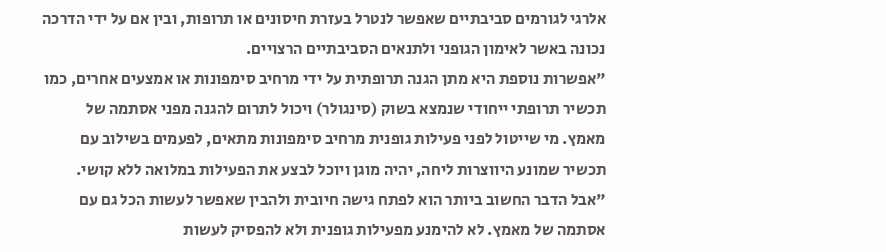אלרגי לגורמים סביבתיים שאפשר לנטרל בעזרת חיסונים או תרופות, ובין אם על ידי הדרכה נכונה באשר לאימון הגופני ולתנאים הסביבתיים הרצויים.
"אפשרות נוספת היא מתן הגנה תרופתית על ידי מרחיב סימפונות או אמצעים אחרים, כמו תכשיר תרופתי ייחודי שנמצא בשוק (סינגולר) ויכול לתרום להגנה מפני אסתמה של מאמץ. מי שייטול לפני פעילות גופנית מרחיב סימפונות מתאים, לפעמים בשילוב עם תכשיר שמונע היווצרות ליחה, יהיה מוגן ויוכל לבצע את הפעילות במלואה ללא קושי.
"אבל הדבר החשוב ביותר הוא לפתח גישה חיובית ולהבין שאפשר לעשות הכל גם עם אסתמה של מאמץ. לא להימנע מפעילות גופנית ולא להפסיק לעשות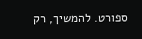ספורט. להמשיך, רק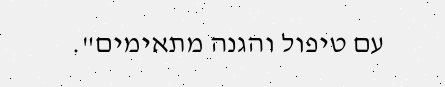עם טיפול והגנה מתאימים".